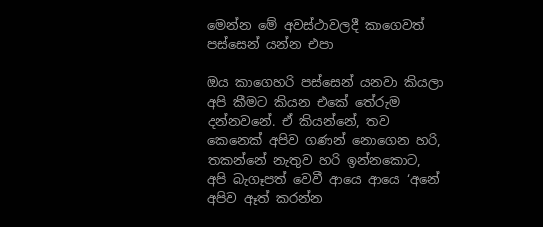මෙන්න මේ අවස්ථාවලදී කාගෙවත් පස්සෙන් යන්න එපා

ඔය කාගෙහරි පස්සෙන් යනවා කියලා අපි කීමට කියන එකේ තේරුම දන්නවනේ. ඒ කියන්නේ, තව කෙනෙක් අපිව ගණන් නොගෙන හරි, තකන්නේ නැතුව හරි ඉන්නකොට, අපි බැගෑපත් වෙවී ආයෙ ආයෙ ‘අනේ අපිව ඈත් කරන්න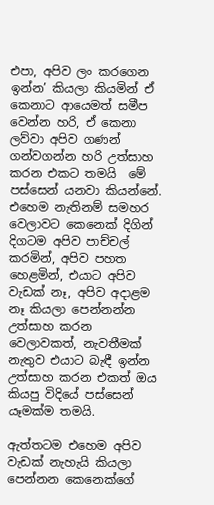එපා, අපිව ලං කරගෙන ඉන්න’ කියලා කියමින් ඒ කෙනාට ආයෙමත් සමීප වෙන්න හරි, ඒ කෙනා ලව්වා අපිව ගණන් ගන්වගන්න හරි උත්සාහ කරන එකට තමයි  මේ පස්සෙන් යනවා කියන්නේ. එහෙම නැතිනම් සමහර වෙලාවට කෙනෙක් දිගින් දිගටම අපිව පාච්චල් කරමින්, අපිව පහත හෙළමින්, එයාට අපිව වැඩක් නෑ, අපිව අදාළම නෑ කියලා පෙන්නන්න උත්සාහ කරන වෙලාවකත්, නැවතීමක් නැතුව එයාට බැඳී ඉන්න උත්සාහ කරන එකත් ඔය කියපු විදියේ පස්සෙන් යෑමක්ම තමයි.

ඇත්තටම එහෙම අපිව වැඩක් නැහැයි කියලා පෙන්නන කෙනෙක්ගේ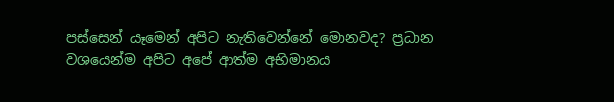පස්සෙන් යෑමෙන් අපිට නැතිවෙන්නේ මොනවද? ප්‍රධාන වශයෙන්ම අපිට අපේ ආත්ම අභිමානය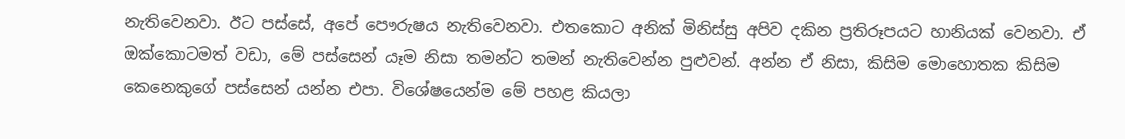නැතිවෙනවා. ඊට පස්සේ, අපේ පෞරුෂය නැතිවෙනවා. එතකොට අනික් මිනිස්සු අපිව දකින ප්‍රතිරූපයට හානියක් වෙනවා. ඒ ඔක්කොටමත් වඩා, මේ පස්සෙන් යෑම නිසා තමන්ට තමන් නැතිවෙන්න පුළුවන්. අන්න ඒ නිසා, කිසිම මොහොතක කිසිම කෙනෙකුගේ පස්සෙන් යන්න එපා. විශේෂයෙන්ම මේ පහළ කියලා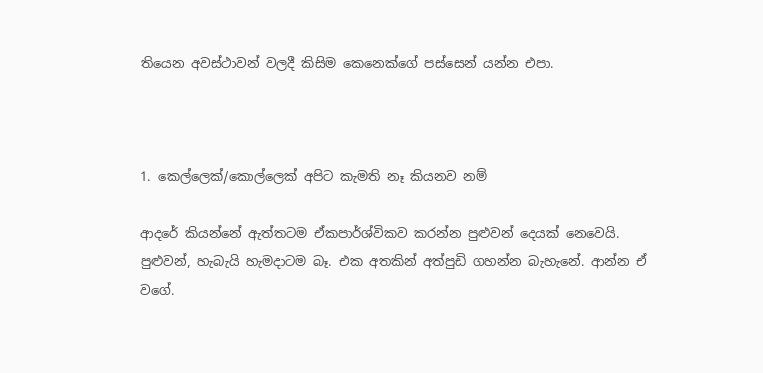තියෙන අවස්ථාවන් වලදී කිසිම කෙනෙක්ගේ පස්සෙන් යන්න එපා.



1. කෙල්ලෙක්/කොල්ලෙක් අපිට කැමති නෑ කියනව නම්

ආදරේ කියන්නේ ඇත්තටම ඒකපාර්ශ්විකව කරන්න පුළුවන් දෙයක් නෙවෙයි. පුළුවන්, හැබැයි හැමදාටම බෑ. එක අතකින් අත්පුඩි ගහන්න බැහැනේ. ආන්න ඒ වගේ.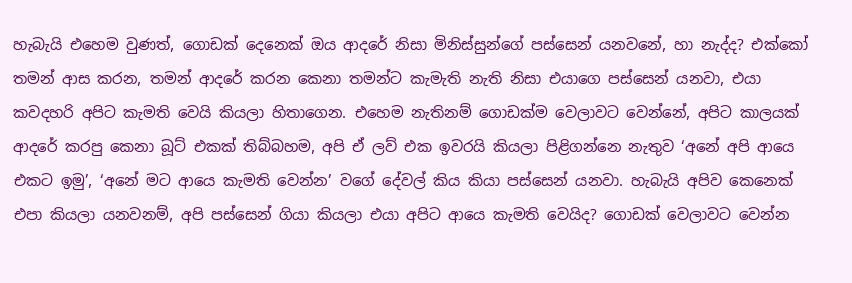හැබැයි එහෙම වුණත්, ගොඩක් දෙනෙක් ඔය ආදරේ නිසා මිනිස්සුන්ගේ පස්සෙන් යනවනේ, හා නැද්ද? එක්කෝ තමන් ආස කරන, තමන් ආදරේ කරන කෙනා තමන්ට කැමැති නැති නිසා එයාගෙ පස්සෙන් යනවා, එයා කවදහරි අපිට කැමති වෙයි කියලා හිතාගෙන. එහෙම නැතිනම් ගොඩක්ම වෙලාවට වෙන්නේ, අපිට කාලයක් ආදරේ කරපු කෙනා බූට් එකක් තිබ්බහම, අපි ඒ ලව් එක ඉවරයි කියලා පිළිගන්නෙ නැතුව ‘අනේ අපි ආයෙ එකට ඉමු’, ‘අනේ මට ආයෙ කැමති වෙන්න’ වගේ දේවල් කිය කියා පස්සෙන් යනවා. හැබැයි අපිව කෙනෙක් එපා කියලා යනවනම්, අපි පස්සෙන් ගියා කියලා එයා අපිට ආයෙ කැමති වෙයිද? ගොඩක් වෙලාවට වෙන්න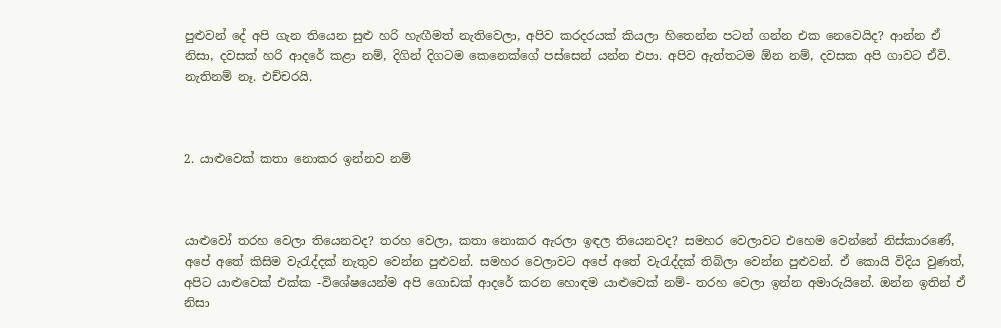පුළුවන් දේ අපි ගැන තියෙන සුළු හරි හැඟීමත් නැතිවෙලා, අපිව කරදරයක් කියලා හිතෙන්න පටන් ගන්න එක නෙවෙයිද? ආන්න ඒ නිසා, දවසක් හරි ආදරේ කළා නම්, දිගින් දිගටම කෙනෙක්ගේ පස්සෙන් යන්න එපා. අපිව ඇත්තටම ඕන නම්, දවසක අපි ගාවට ඒවි. නැතිනම් නෑ. එච්චරයි.



2. යාළුවෙක් කතා නොකර ඉන්නව නම්



යාළුවෝ තරහ වෙලා තියෙනවද? තරහ වෙලා, කතා නොකර ඇරලා ඉඳල තියෙනවද? සමහර වෙලාවට එහෙම වෙන්නේ නිස්කාරණේ, අපේ අතේ කිසිම වැරැද්දක් නැතුව වෙන්න පුළුවන්. සමහර වෙලාවට අපේ අතේ වැරැද්දක් තිබිලා වෙන්න පුළුවන්. ඒ කොයි විදිය වුණත්, අපිට යාළුවෙක් එක්ක -විශේෂයෙන්ම අපි ගොඩක් ආදරේ කරන හොඳම යාළුවෙක් නම්- තරහ වෙලා ඉන්න අමාරුයිනේ. ඔන්න ඉතින් ඒ නිසා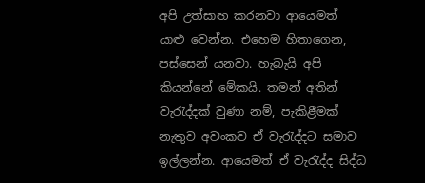අපි උත්සාහ කරනවා ආයෙමත් යාළු වෙන්න. එහෙම හිතාගෙන, පස්සෙන් යනවා. හැබැයි අපි කියන්නේ මේකයි. තමන් අතින් වැරැද්දක් වුණා නම්, පැකිළීමක් නැතුව අවංකව ඒ වැරැද්දට සමාව ඉල්ලන්න. ආයෙමත් ඒ වැරැද්ද සිද්ධ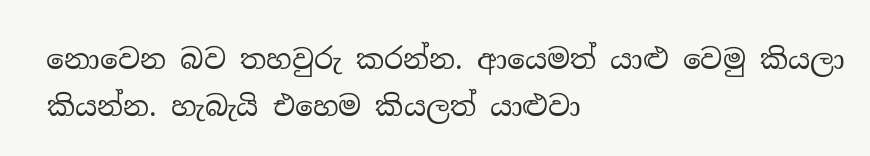නොවෙන බව තහවුරු කරන්න. ආයෙමත් යාළු වෙමු කියලා කියන්න. හැබැයි එහෙම කියලත් යාළුවා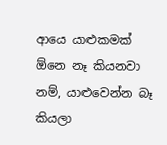ආයෙ යාළුකමක් ඕනෙ නෑ කියනවා නම්, යාළුවෙන්න බෑ කියලා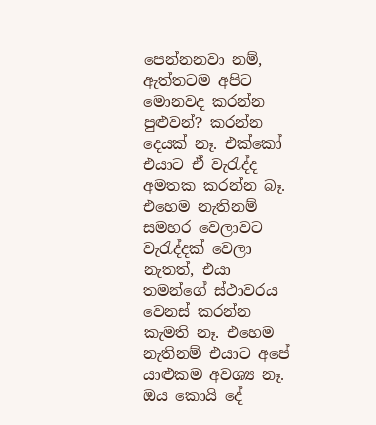පෙන්නනවා නම්, ඇත්තටම අපිට මොනවද කරන්න පුළුවන්? කරන්න දෙයක් නෑ. එක්කෝ එයාට ඒ වැරැද්ද අමතක කරන්න බෑ. එහෙම නැතිනම් සමහර වෙලාවට වැරැද්දක් වෙලා නැතත්, එයා තමන්ගේ ස්‍ථාවරය වෙනස් කරන්න කැමති නෑ. එහෙම නැතිනම් එයාට අපේ යාළුකම අවශ්‍ය නෑ. ඔය කොයි දේ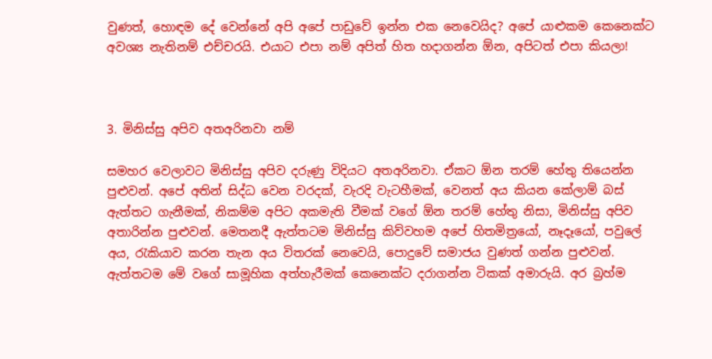වුණත්, හොඳම දේ වෙන්නේ අපි අපේ පාඩුවේ ඉන්න එක නෙවෙයිද? අපේ යාළුකම කෙනෙක්ට අවශ්‍ය නැතිනම් එච්චරයි. එයාට එපා නම් අපිත් හිත හදාගන්න ඕන, අපිටත් එපා කියලා!



3. මිනිස්සු අපිව අතඅරිනවා නම්

සමහර වෙලාවට මිනිස්සු අපිව දරුණු විදියට අතඅරිනවා. ඒකට ඕන තරම් හේතු තියෙන්න පුළුවන්. අපේ අතින් සිද්ධ වෙන වරදක්, වැරදි වැටහීමක්, වෙනත් අය කියන කේලාම් බස් ඇත්තට ගැනීමක්, නිකම්ම අපිට අකමැති වීමක් වගේ ඕන තරම් හේතු නිසා, මිනිස්සු අපිව අතාරින්න පුළුවන්. මෙතනදී ඇත්තටම මිනිස්සු කිව්වහම අපේ හිතමිත්‍රයෝ, නෑදෑයෝ, පවුලේ අය, රැකියාව කරන තැන අය විතරක් නෙවෙයි, පොදුවේ සමාජය වුණත් ගන්න පුළුවන්. ඇත්තටම මේ වගේ සාමූහික අත්හැරීමක් කෙනෙක්ට දරාගන්න ටිකක් අමාරුයි. අර බ්‍රහ්ම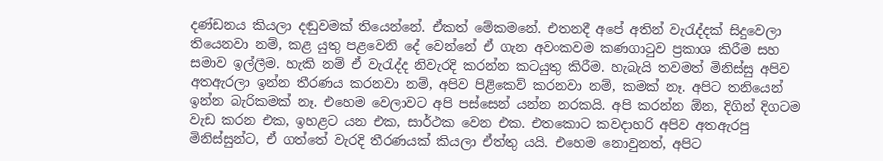දණ්ඩනය කියලා දඬුවමක් තියෙන්නේ. ඒකත් මේකමනේ. එතනදී අපේ අතින් වැරැද්දක් සිදුවෙලා තියෙනවා නම්, කළ යුතු පළවෙනි දේ වෙන්නේ ඒ ගැන අවංකවම කණගාටුව ප්‍රකාශ කිරීම සහ සමාව ඉල්ලීම. හැකි නම් ඒ වැරැද්ද නිවැරදි කරන්න කටයුතු කිරීම. හැබැයි තවමත් මිනිස්සු අපිව අතඇරලා ඉන්න තීරණය කරනවා නම්, අපිව පිළිකෙව් කරනවා නම්, කමක් නෑ. අපිට තනියෙන් ඉන්න බැරිකමක් නෑ. එහෙම වෙලාවට අපි පස්සෙන් යන්න නරකයි. අපි කරන්න ඕන, දිගින් දිගටම වැඩ කරන එක, ඉහළට යන එක, සාර්ථක වෙන එක. එතකොට කවදාහරි අපිව අතඇරපු මිනිස්සුන්ට, ඒ ගත්තේ වැරදි තීරණයක් කියලා ඒත්තු යයි. එහෙම නොවුනත්, අපිට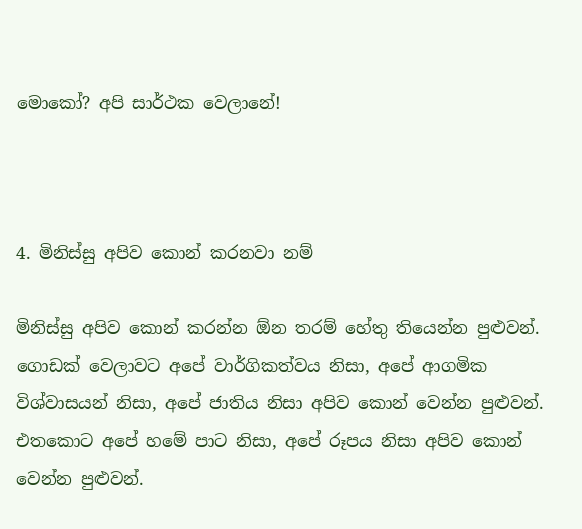මොකෝ? අපි සාර්ථක වෙලානේ!



4. මිනිස්සු අපිව කොන් කරනවා නම්

මිනිස්සු අපිව කොන් කරන්න ඕන තරම් හේතු තියෙන්න පුළුවන්. ගොඩක් වෙලාවට අපේ වාර්ගිකත්වය නිසා, අපේ ආගමික විශ්වාසයන් නිසා, අපේ ජාතිය නිසා අපිව කොන් වෙන්න පුළුවන්. එතකොට අපේ හමේ පාට නිසා, අපේ රූපය නිසා අපිව කොන් වෙන්න පුළුවන්.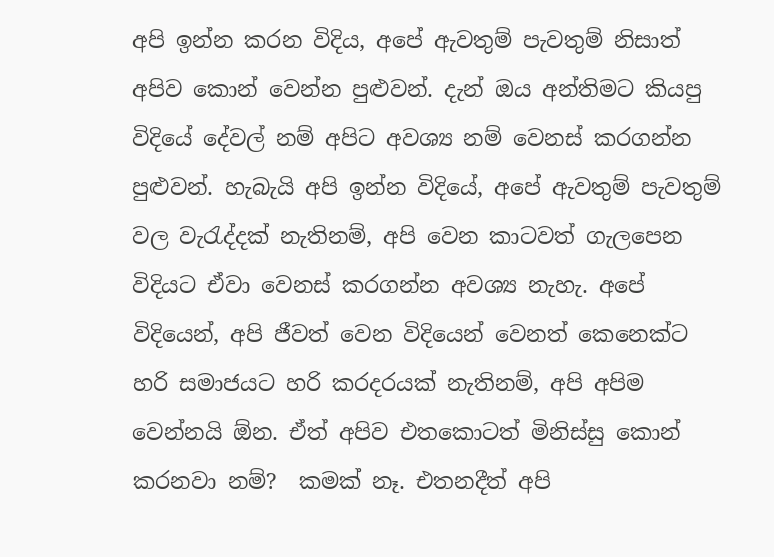අපි ඉන්න කරන විදිය, අපේ ඇවතුම් පැවතුම් නිසාත් අපිව කොන් වෙන්න පුළුවන්. දැන් ඔය අන්තිමට කියපු විදියේ දේවල් නම් අපිට අවශ්‍ය නම් වෙනස් කරගන්න පුළුවන්. හැබැයි අපි ඉන්න විදියේ, අපේ ඇවතුම් පැවතුම් වල වැරැද්දක් නැතිනම්, අපි වෙන කාටවත් ගැලපෙන විදියට ඒවා වෙනස් කරගන්න අවශ්‍ය නැහැ. අපේ විදියෙන්, අපි ජීවත් වෙන විදියෙන් වෙනත් කෙනෙක්ට හරි සමාජයට හරි කරදරයක් නැතිනම්, අපි අපිම වෙන්නයි ඕන. ඒත් අපිව එතකොටත් මිනිස්සු කොන් කරනවා නම්?  කමක් නෑ. එතනදීත් අපි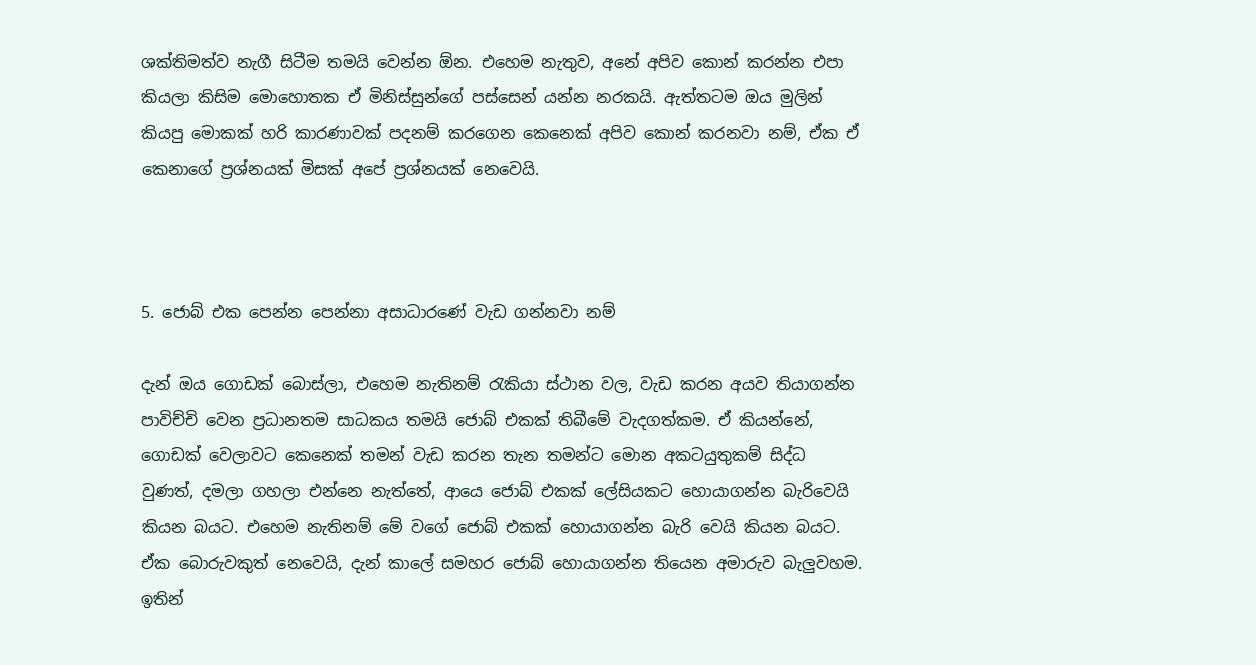ශක්තිමත්ව නැගී සිටීම තමයි වෙන්න ඕන. එහෙම නැතුව, අනේ අපිව කොන් කරන්න එපා කියලා කිසිම මොහොතක ඒ මිනිස්සුන්ගේ පස්සෙන් යන්න නරකයි. ඇත්තටම ඔය මුලින් කියපු මොකක් හරි කාරණාවක් පදනම් කරගෙන කෙනෙක් අපිව කොන් කරනවා නම්, ඒක ඒ කෙනාගේ ප්‍රශ්නයක් මිසක් අපේ ප්‍රශ්නයක් නෙවෙයි.



5. ජොබ් එක පෙන්න පෙන්නා අසාධාරණේ වැඩ ගන්නවා නම්

දැන් ඔය ගොඩක් බොස්ලා, එහෙම නැතිනම් රැකියා ස්ථාන වල, වැඩ කරන අයව තියාගන්න පාවිච්චි වෙන ප්‍රධානතම සාධකය තමයි ජොබ් එකක් තිබීමේ වැදගත්කම. ඒ කියන්නේ, ගොඩක් වෙලාවට කෙනෙක් තමන් වැඩ කරන තැන තමන්ට මොන අකටයුතුකම් සිද්ධ වුණත්, දමලා ගහලා එන්නෙ නැත්තේ, ආයෙ ජොබ් එකක් ලේසියකට හොයාගන්න බැරිවෙයි කියන බයට. එහෙම නැතිනම් මේ වගේ ජොබ් එකක් හොයාගන්න බැරි වෙයි කියන බයට. ඒක බොරුවකුත් නෙවෙයි, දැන් කාලේ සමහර ජොබ් හොයාගන්න තියෙන අමාරුව බැලුවහම. ඉතින්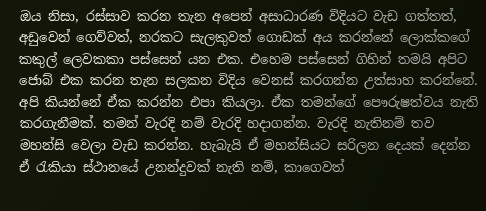ඔය නිසා, රස්සාව කරන තැන අපෙන් අසාධාරණ විදියට වැඩ ගත්තත්, අඩුවෙන් ගෙව්වත්, නරකට සැලකුවත් ගොඩක් අය කරන්නේ ලොක්කගේ කකුල් ලෙවකකා පස්සෙන් යන එක. එහෙම පස්සෙන් ගිහින් තමයි අපිට ජොබ් එක කරන තැන සලකන විදිය වෙනස් කරගන්න උත්සාහ කරන්නේ. අපි කියන්නේ ඒක කරන්න එපා කියලා. ඒක තමන්ගේ පෞරුෂත්වය නැති කරගැනීමක්. තමන් වැරදි නම් වැරදි හදාගන්න. වැරදි නැතිනම් තව මහන්සි වෙලා වැඩ කරන්න. හැබැයි ඒ මහන්සියට සරිලන දෙයක් දෙන්න ඒ රැකියා ස්ථානයේ උනන්දුවක් නැති නම්, කාගෙවත්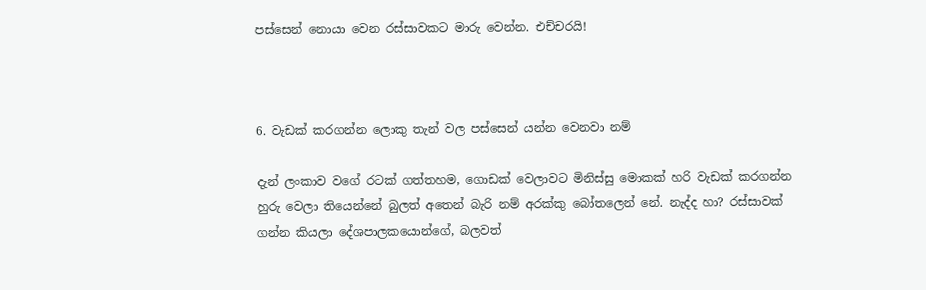පස්සෙන් නොයා වෙන රස්සාවකට මාරු වෙන්න. එච්චරයි!



6. වැඩක් කරගන්න ලොකු තැන් වල පස්සෙන් යන්න වෙනවා නම්

දැන් ලංකාව වගේ රටක් ගත්තහම, ගොඩක් වෙලාවට මිනිස්සු මොකක් හරි වැඩක් කරගන්න හුරු වෙලා තියෙන්නේ බුලත් අතෙන් බැරි නම් අරක්කු බෝතලෙන් නේ. නැද්ද හා? රස්සාවක් ගන්න කියලා දේශපාලකයොන්ගේ, බලවත්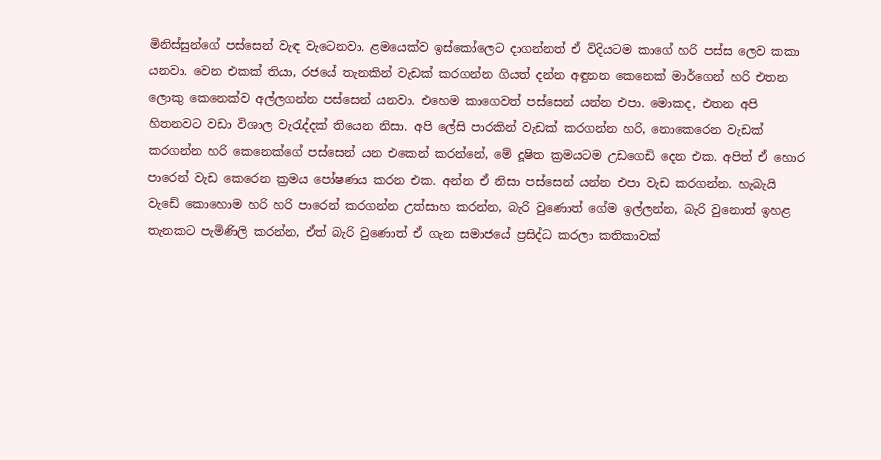මිනිස්සුන්ගේ පස්සෙන් වැඳ වැටෙනවා. ළමයෙක්ව ඉස්කෝලෙට දාගන්නත් ඒ විදියටම කාගේ හරි පස්ස ලෙව කකා යනවා. වෙන එකක් තියා, රජයේ තැනකින් වැඩක් කරගන්න ගියත් දන්න අඳුනන කෙනෙක් මාර්ගෙන් හරි එතන ලොකු කෙනෙක්ව අල්ලගන්න පස්සෙන් යනවා. එහෙම කාගෙවත් පස්සෙන් යන්න එපා. මොකද, එතන අපි හිතනවට වඩා විශාල වැරැද්දක් තියෙන නිසා. අපි ලේසි පාරකින් වැඩක් කරගන්න හරි, නොකෙරෙන වැඩක් කරගන්න හරි කෙනෙක්ගේ පස්සෙන් යන එකෙන් කරන්නේ, මේ දූෂිත ක්‍රමයටම උඩගෙඩි දෙන එක. අපිත් ඒ හොර පාරෙන් වැඩ කෙරෙන ක්‍රමය පෝෂණය කරන එක. අන්න ඒ නිසා පස්සෙන් යන්න එපා වැඩ කරගන්න. හැබැයි වැඩේ කොහොම හරි හරි පාරෙන් කරගන්න උත්සාහ කරන්න, බැරි වුණොත් ගේම ඉල්ලන්න, බැරි වුනොත් ඉහළ තැනකට පැමිණිලි කරන්න, ඒත් බැරි වුණොත් ඒ ගැන සමාජයේ ප්‍රසිද්ධ කරලා කතිකාවක්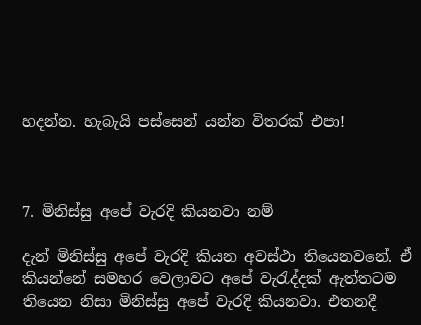හදන්න. හැබැයි පස්සෙන් යන්න විතරක් එපා!



7. මිනිස්සු අපේ වැරදි කියනවා නම්

දැන් මිනිස්සු අපේ වැරදි කියන අවස්ථා තියෙනවනේ. ඒ කියන්නේ සමහර වෙලාවට අපේ වැරැද්දක් ඇත්තටම තියෙන නිසා මිනිස්සු අපේ වැරදි කියනවා. එතනදී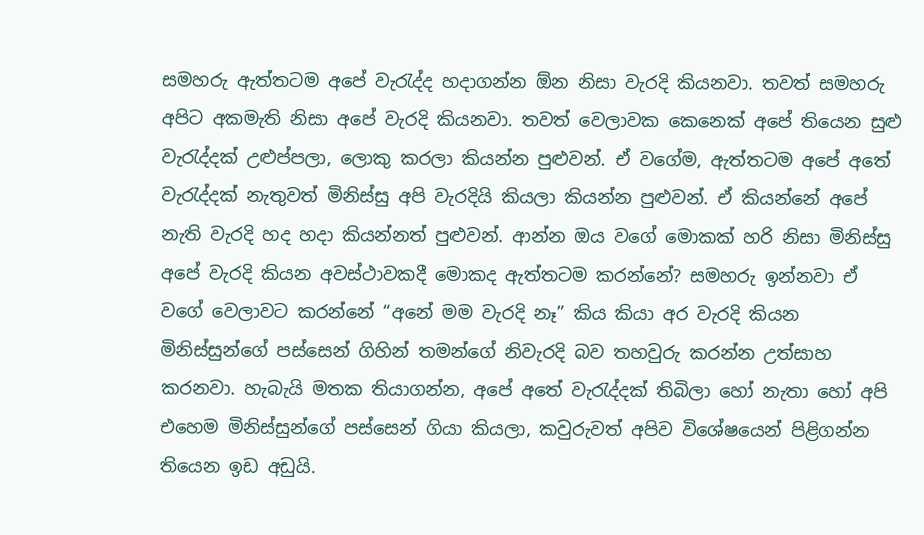සමහරු ඇත්තටම අපේ වැරැද්ද හදාගන්න ඕන නිසා වැරදි කියනවා. තවත් සමහරු අපිට අකමැති නිසා අපේ වැරදි කියනවා. තවත් වෙලාවක කෙනෙක් අපේ තියෙන සුළු වැරැද්දක් උළුප්පලා, ලොකු කරලා කියන්න පුළුවන්. ඒ වගේම, ඇත්තටම අපේ අතේ වැරැද්දක් නැතුවත් මිනිස්සු අපි වැරදියි කියලා කියන්න පුළුවන්. ඒ කියන්නේ අපේ නැති වැරදි හද හදා කියන්නත් පුළුවන්. ආන්න ඔය වගේ මොකක් හරි නිසා මිනිස්සු අපේ වැරදි කියන අවස්ථාවකදී මොකද ඇත්තටම කරන්නේ? සමහරු ඉන්නවා ඒ වගේ වෙලාවට කරන්නේ “අනේ මම වැරදි නෑ” කිය කියා අර වැරදි කියන මිනිස්සුන්ගේ පස්සෙන් ගිහින් තමන්ගේ නිවැරදි බව තහවුරු කරන්න උත්සාහ කරනවා. හැබැයි මතක තියාගන්න, අපේ අතේ වැරැද්දක් තිබිලා හෝ නැතා හෝ අපි එහෙම මිනිස්සුන්ගේ පස්සෙන් ගියා කියලා, කවුරුවත් අපිව විශේෂයෙන් පිළිගන්න තියෙන ඉඩ අඩුයි.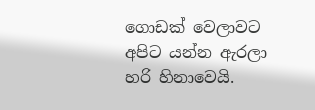ගොඩක් වෙලාවට අපිට යන්න ඇරලා හරි හිනාවෙයි.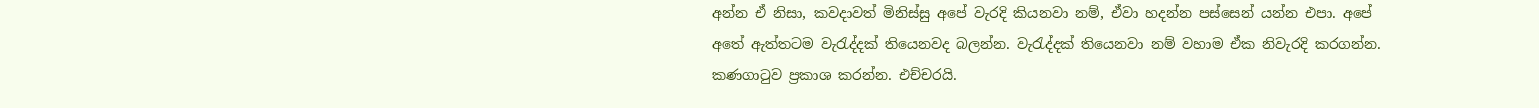අන්න ඒ නිසා, කවදාවත් මිනිස්සු අපේ වැරදි කියනවා නම්, ඒවා හදන්න පස්සෙන් යන්න එපා. අපේ අතේ ඇත්තටම වැරැද්දක් තියෙනවද බලන්න. වැරැද්දක් තියෙනවා නම් වහාම ඒක නිවැරදි කරගන්න. කණගාටුව ප්‍රකාශ කරන්න. එච්චරයි.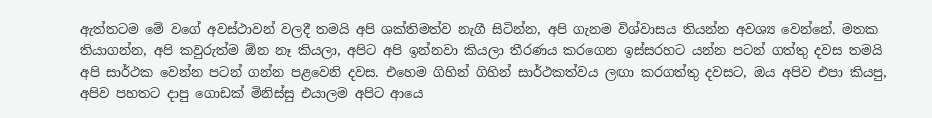ඇත්තටම මේ වගේ අවස්ථාවන් වලදී තමයි අපි ශක්තිමත්ව නැගී සිටින්න, අපි ගැනම විශ්වාසය තියන්න අවශ්‍ය වෙන්නේ. මතක තියාගන්න, අපි කවුරුත්ම ඕන නෑ කියලා, අපිට අපි ඉන්නවා කියලා තීරණය කරගෙන ඉස්සරහට යන්න පටන් ගත්තු දවස තමයි අපි සාර්ථක වෙන්න පටන් ගන්න පළවෙනි දවස. එහෙම ගිහින් ගිහින් සාර්ථකත්වය ලඟා කරගත්තු දවසට, ඔය අපිව එපා කියපු, අපිව පහතට දාපු ගොඩක් මිනිස්සු එයාලම අපිට ආයෙ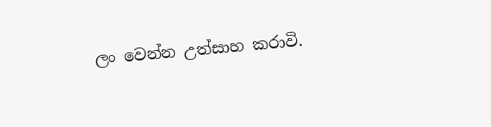ලං වෙන්න උත්සාහ කරාවි.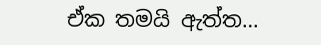ඒක තමයි ඇත්ත…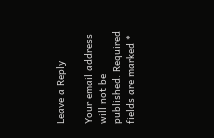Leave a Reply

Your email address will not be published. Required fields are marked *